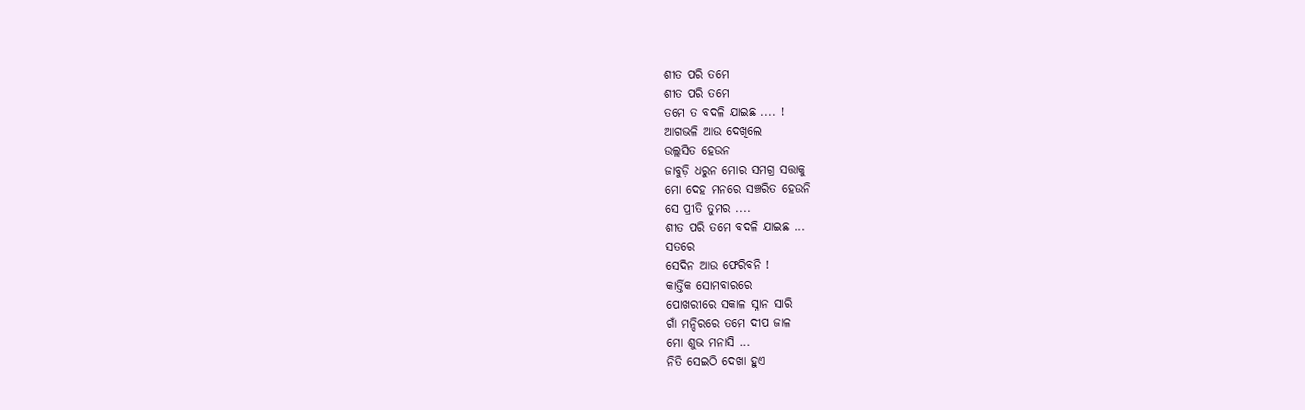ଶୀତ ପରି ତମେ
ଶୀତ ପରି ତମେ
ତମେ ତ ବଦଳି ଯାଇଛ .... !
ଆଗଭଳି ଆଉ ଦେଖିଲେ
ଉଲ୍ଲସିତ ହେଉନ
ଜାବୁଡ଼ି ଧରୁନ ମୋର ସମଗ୍ର ସତ୍ତାକୁ
ମୋ ଦେହ ମନରେ ସଞ୍ଚରିତ ହେଉନି
ସେ ପ୍ରୀତି ତୁମର ....
ଶୀତ ପରି ତମେ ବଦଳି ଯାଇଛ ...
ସତରେ
ସେଦିନ ଆଉ ଫେରିବନି !
କାର୍ତ୍ତିକ ସୋମବାରରେ
ପୋଖରୀରେ ସକାଳ ସ୍ନାନ ସାରି
ଗାଁ ମନ୍ଦିରରେ ତମେ ଦୀପ ଜାଳ
ମୋ ଶୁଭ ମନାସି ...
ନିତି ସେଇଠି ଦେଖା ହୁଏ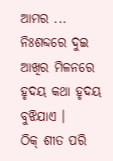ଆମର ...
ନିଃଶବ୍ଦରେ ଦୁଇ ଆଖିର ମିଳନରେ
ହୃଦୟ କଥା ହୃଦୟ ବୁଝିଯାଏ ।
ଠିକ୍ ଶୀତ ପରି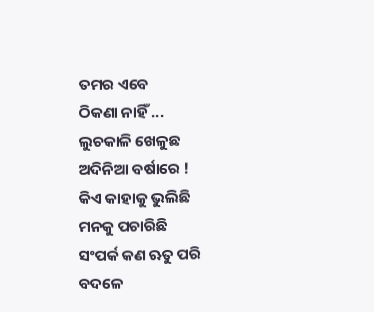ତମର ଏବେ
ଠିକଣା ନାହିଁ ...
ଲୁଚକାଳି ଖେଳୁଛ
ଅଦିନିଆ ବର୍ଷାରେ !
କିଏ କାହାକୁ ଭୁଲିଛି
ମନକୁ ପଚାରିଛି
ସଂପର୍କ କଣ ଋତୁ ପରି ବଦଳେ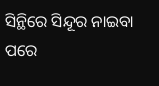ସିନ୍ଥିରେ ସିନ୍ଦୂର ନାଇବା ପରେ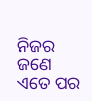ନିଜର ଜଣେ
ଏତେ ପର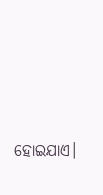ହୋଇଯାଏ।